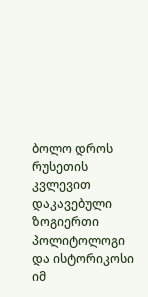ბოლო დროს რუსეთის კვლევით დაკავებული ზოგიერთი პოლიტოლოგი და ისტორიკოსი იმ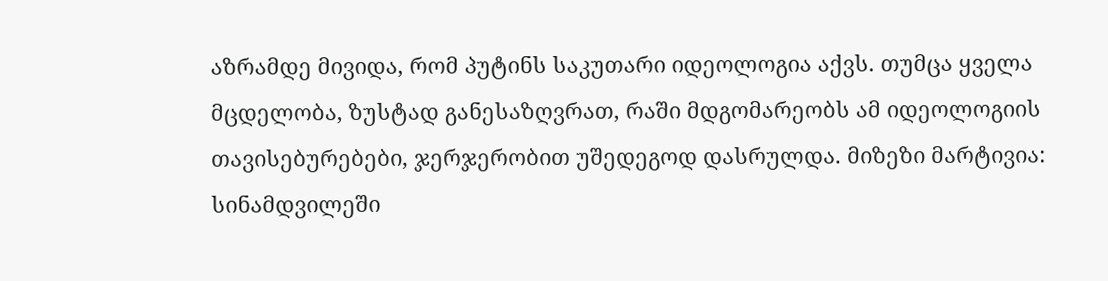აზრამდე მივიდა, რომ პუტინს საკუთარი იდეოლოგია აქვს. თუმცა ყველა მცდელობა, ზუსტად განესაზღვრათ, რაში მდგომარეობს ამ იდეოლოგიის თავისებურებები, ჯერჯერობით უშედეგოდ დასრულდა. მიზეზი მარტივია: სინამდვილეში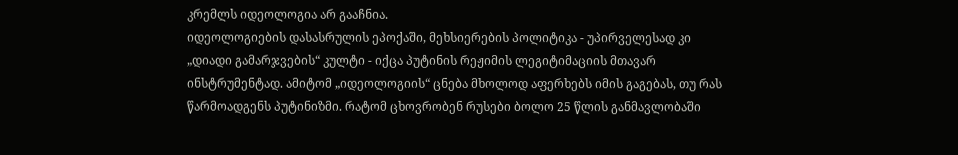კრემლს იდეოლოგია არ გააჩნია.
იდეოლოგიების დასასრულის ეპოქაში, მეხსიერების პოლიტიკა - უპირველესად კი „დიადი გამარჯვების“ კულტი - იქცა პუტინის რეჟიმის ლეგიტიმაციის მთავარ ინსტრუმენტად. ამიტომ „იდეოლოგიის“ ცნება მხოლოდ აფერხებს იმის გაგებას, თუ რას წარმოადგენს პუტინიზმი. რატომ ცხოვრობენ რუსები ბოლო 25 წლის განმავლობაში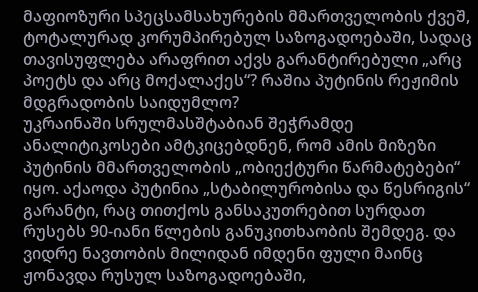მაფიოზური სპეცსამსახურების მმართველობის ქვეშ, ტოტალურად კორუმპირებულ საზოგადოებაში, სადაც თავისუფლება არაფრით აქვს გარანტირებული „არც პოეტს და არც მოქალაქეს“? რაშია პუტინის რეჟიმის მდგრადობის საიდუმლო?
უკრაინაში სრულმასშტაბიან შეჭრამდე ანალიტიკოსები ამტკიცებდნენ, რომ ამის მიზეზი პუტინის მმართველობის „ობიექტური წარმატებები“ იყო. აქაოდა პუტინია „სტაბილურობისა და წესრიგის“ გარანტი, რაც თითქოს განსაკუთრებით სურდათ რუსებს 90-იანი წლების განუკითხაობის შემდეგ. და ვიდრე ნავთობის მილიდან იმდენი ფული მაინც ჟონავდა რუსულ საზოგადოებაში,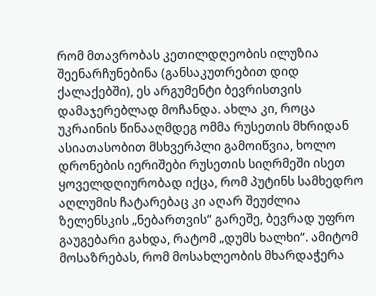რომ მთავრობას კეთილდღეობის ილუზია შეენარჩუნებინა (განსაკუთრებით დიდ ქალაქებში), ეს არგუმენტი ბევრისთვის დამაჯერებლად მოჩანდა. ახლა კი, როცა უკრაინის წინააღმდეგ ომმა რუსეთის მხრიდან ასიათასობით მსხვერპლი გამოიწვია, ხოლო დრონების იერიშები რუსეთის სიღრმეში ისეთ ყოველდღიურობად იქცა, რომ პუტინს სამხედრო აღლუმის ჩატარებაც კი აღარ შეუძლია ზელენსკის „ნებართვის“ გარეშე, ბევრად უფრო გაუგებარი გახდა, რატომ „დუმს ხალხი“. ამიტომ მოსაზრებას, რომ მოსახლეობის მხარდაჭერა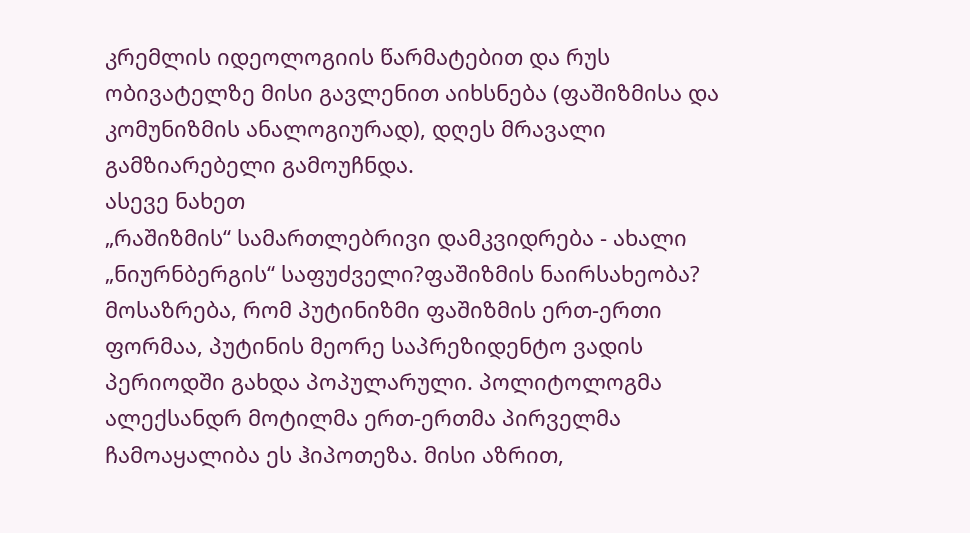კრემლის იდეოლოგიის წარმატებით და რუს ობივატელზე მისი გავლენით აიხსნება (ფაშიზმისა და კომუნიზმის ანალოგიურად), დღეს მრავალი გამზიარებელი გამოუჩნდა.
ასევე ნახეთ
„რაშიზმის“ სამართლებრივი დამკვიდრება - ახალი „ნიურნბერგის“ საფუძველი?ფაშიზმის ნაირსახეობა?
მოსაზრება, რომ პუტინიზმი ფაშიზმის ერთ-ერთი ფორმაა, პუტინის მეორე საპრეზიდენტო ვადის პერიოდში გახდა პოპულარული. პოლიტოლოგმა ალექსანდრ მოტილმა ერთ-ერთმა პირველმა ჩამოაყალიბა ეს ჰიპოთეზა. მისი აზრით,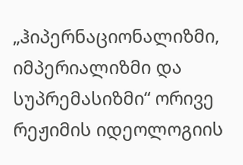„ჰიპერნაციონალიზმი, იმპერიალიზმი და სუპრემასიზმი“ ორივე რეჟიმის იდეოლოგიის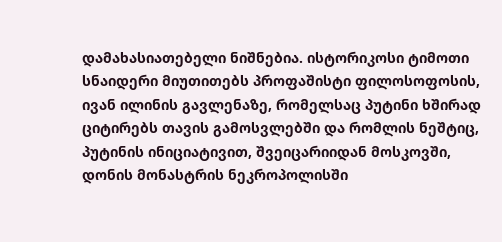დამახასიათებელი ნიშნებია. ისტორიკოსი ტიმოთი სნაიდერი მიუთითებს პროფაშისტი ფილოსოფოსის, ივან ილინის გავლენაზე, რომელსაც პუტინი ხშირად ციტირებს თავის გამოსვლებში და რომლის ნეშტიც, პუტინის ინიციატივით, შვეიცარიიდან მოსკოვში, დონის მონასტრის ნეკროპოლისში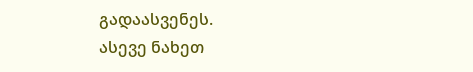გადაასვენეს.
ასევე ნახეთ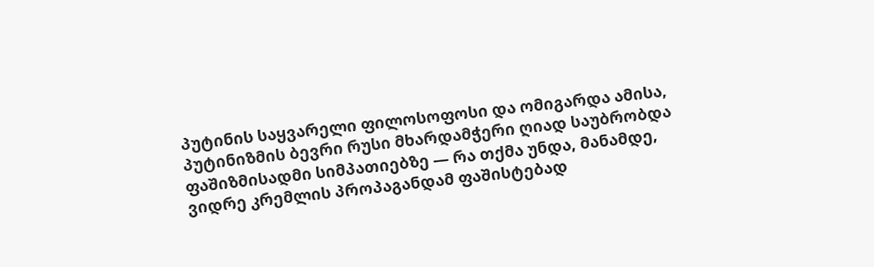პუტინის საყვარელი ფილოსოფოსი და ომიგარდა ამისა, პუტინიზმის ბევრი რუსი მხარდამჭერი ღიად საუბრობდა ფაშიზმისადმი სიმპათიებზე — რა თქმა უნდა, მანამდე, ვიდრე კრემლის პროპაგანდამ ფაშისტებად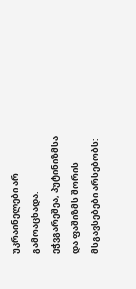უკრაინელები არ გამოაცხადა.
ეჭვგარეშეა, პუტინიზმსა და ფაშიზმს შორის მსგავსებები არსებობს: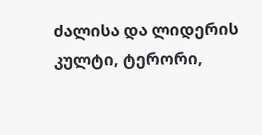ძალისა და ლიდერის კულტი, ტერორი,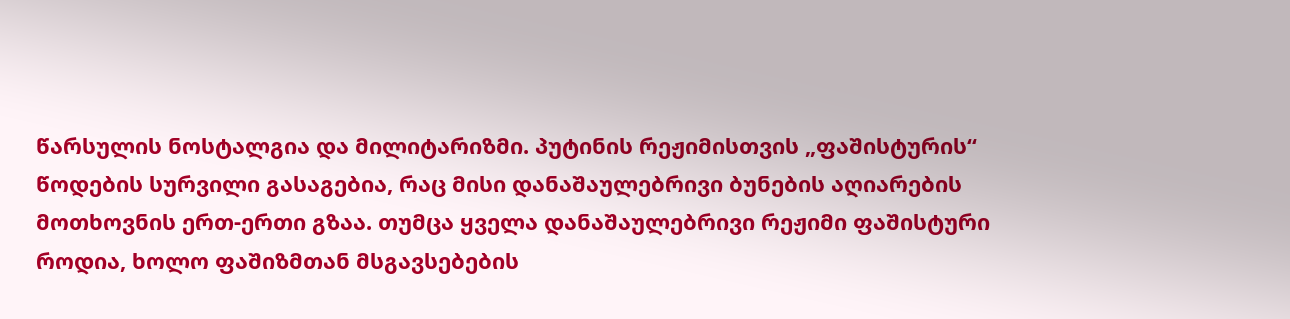წარსულის ნოსტალგია და მილიტარიზმი. პუტინის რეჟიმისთვის „ფაშისტურის“ წოდების სურვილი გასაგებია, რაც მისი დანაშაულებრივი ბუნების აღიარების მოთხოვნის ერთ-ერთი გზაა. თუმცა ყველა დანაშაულებრივი რეჟიმი ფაშისტური როდია, ხოლო ფაშიზმთან მსგავსებების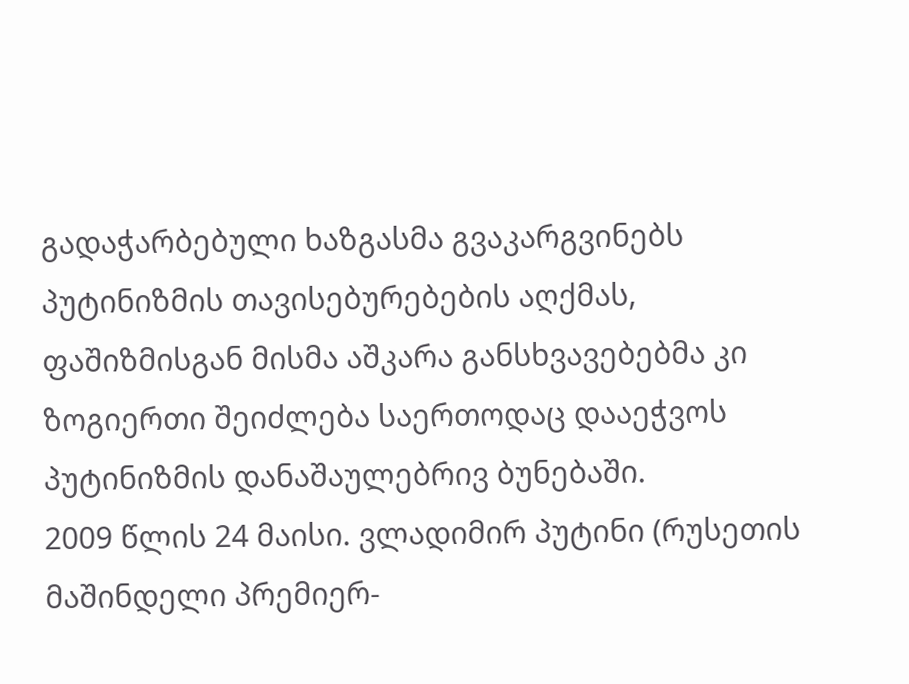გადაჭარბებული ხაზგასმა გვაკარგვინებს პუტინიზმის თავისებურებების აღქმას, ფაშიზმისგან მისმა აშკარა განსხვავებებმა კი ზოგიერთი შეიძლება საერთოდაც დააეჭვოს პუტინიზმის დანაშაულებრივ ბუნებაში.
2009 წლის 24 მაისი. ვლადიმირ პუტინი (რუსეთის მაშინდელი პრემიერ-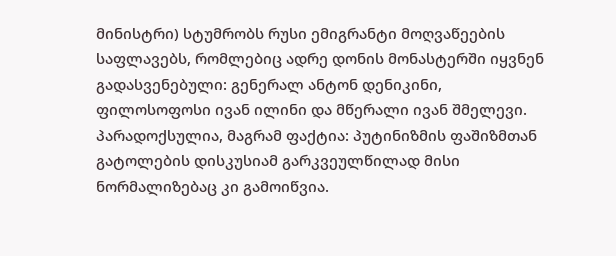მინისტრი) სტუმრობს რუსი ემიგრანტი მოღვაწეების საფლავებს, რომლებიც ადრე დონის მონასტერში იყვნენ გადასვენებული: გენერალ ანტონ დენიკინი, ფილოსოფოსი ივან ილინი და მწერალი ივან შმელევი.
პარადოქსულია, მაგრამ ფაქტია: პუტინიზმის ფაშიზმთან გატოლების დისკუსიამ გარკვეულწილად მისი ნორმალიზებაც კი გამოიწვია.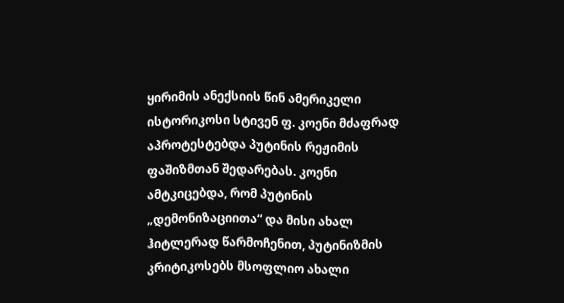ყირიმის ანექსიის წინ ამერიკელი ისტორიკოსი სტივენ ფ. კოენი მძაფრად აპროტესტებდა პუტინის რეჟიმის ფაშიზმთან შედარებას. კოენი ამტკიცებდა, რომ პუტინის „დემონიზაციითა“ და მისი ახალ ჰიტლერად წარმოჩენით, პუტინიზმის კრიტიკოსებს მსოფლიო ახალი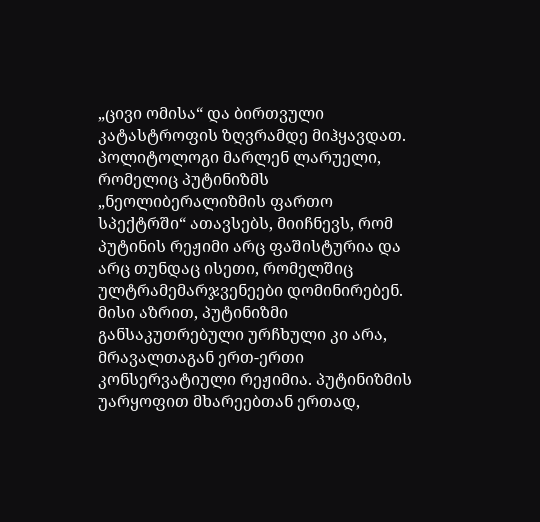„ცივი ომისა“ და ბირთვული კატასტროფის ზღვრამდე მიჰყავდათ.
პოლიტოლოგი მარლენ ლარუელი, რომელიც პუტინიზმს „ნეოლიბერალიზმის ფართო სპექტრში“ ათავსებს, მიიჩნევს, რომ პუტინის რეჟიმი არც ფაშისტურია და არც თუნდაც ისეთი, რომელშიც ულტრამემარჯვენეები დომინირებენ. მისი აზრით, პუტინიზმი განსაკუთრებული ურჩხული კი არა, მრავალთაგან ერთ-ერთი კონსერვატიული რეჟიმია. პუტინიზმის უარყოფით მხარეებთან ერთად,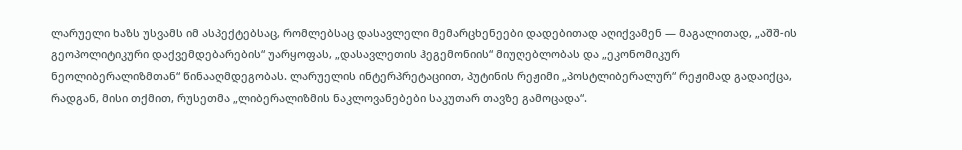ლარუელი ხაზს უსვამს იმ ასპექტებსაც, რომლებსაც დასავლელი მემარცხენეები დადებითად აღიქვამენ — მაგალითად, „აშშ-ის გეოპოლიტიკური დაქვემდებარების“ უარყოფას, „დასავლეთის ჰეგემონიის“ მიუღებლობას და „ეკონომიკურ ნეოლიბერალიზმთან“ წინააღმდეგობას. ლარუელის ინტერპრეტაციით, პუტინის რეჟიმი „პოსტლიბერალურ“ რეჟიმად გადაიქცა, რადგან, მისი თქმით, რუსეთმა „ლიბერალიზმის ნაკლოვანებები საკუთარ თავზე გამოცადა“.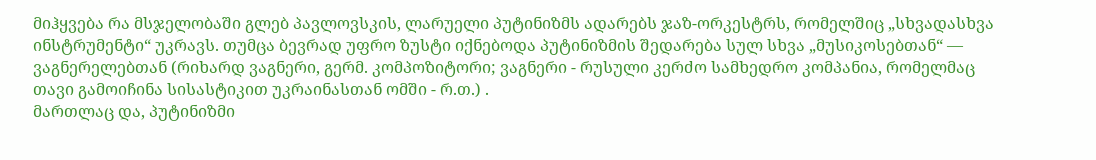მიჰყვება რა მსჯელობაში გლებ პავლოვსკის, ლარუელი პუტინიზმს ადარებს ჯაზ-ორკესტრს, რომელშიც „სხვადასხვა ინსტრუმენტი“ უკრავს. თუმცა ბევრად უფრო ზუსტი იქნებოდა პუტინიზმის შედარება სულ სხვა „მუსიკოსებთან“ — ვაგნერელებთან (რიხარდ ვაგნერი, გერმ. კომპოზიტორი; ვაგნერი - რუსული კერძო სამხედრო კომპანია, რომელმაც თავი გამოიჩინა სისასტიკით უკრაინასთან ომში - რ.თ.) .
მართლაც და, პუტინიზმი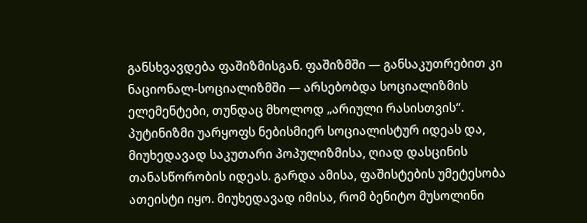განსხვავდება ფაშიზმისგან. ფაშიზმში — განსაკუთრებით კი ნაციონალ-სოციალიზმში — არსებობდა სოციალიზმის ელემენტები, თუნდაც მხოლოდ „არიული რასისთვის“. პუტინიზმი უარყოფს ნებისმიერ სოციალისტურ იდეას და, მიუხედავად საკუთარი პოპულიზმისა, ღიად დასცინის თანასწორობის იდეას. გარდა ამისა, ფაშისტების უმეტესობა ათეისტი იყო. მიუხედავად იმისა, რომ ბენიტო მუსოლინი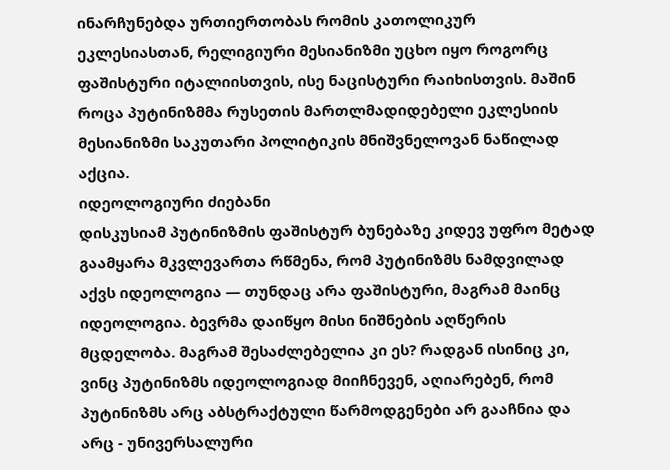ინარჩუნებდა ურთიერთობას რომის კათოლიკურ ეკლესიასთან, რელიგიური მესიანიზმი უცხო იყო როგორც ფაშისტური იტალიისთვის, ისე ნაცისტური რაიხისთვის. მაშინ როცა პუტინიზმმა რუსეთის მართლმადიდებელი ეკლესიის მესიანიზმი საკუთარი პოლიტიკის მნიშვნელოვან ნაწილად აქცია.
იდეოლოგიური ძიებანი
დისკუსიამ პუტინიზმის ფაშისტურ ბუნებაზე კიდევ უფრო მეტად გაამყარა მკვლევართა რწმენა, რომ პუტინიზმს ნამდვილად აქვს იდეოლოგია — თუნდაც არა ფაშისტური, მაგრამ მაინც იდეოლოგია. ბევრმა დაიწყო მისი ნიშნების აღწერის მცდელობა. მაგრამ შესაძლებელია კი ეს? რადგან ისინიც კი, ვინც პუტინიზმს იდეოლოგიად მიიჩნევენ, აღიარებენ, რომ პუტინიზმს არც აბსტრაქტული წარმოდგენები არ გააჩნია და არც - უნივერსალური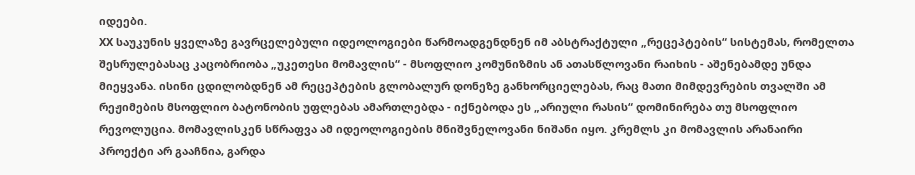იდეები.
XX საუკუნის ყველაზე გავრცელებული იდეოლოგიები წარმოადგენდნენ იმ აბსტრაქტული „რეცეპტების“ სისტემას, რომელთა შესრულებასაც კაცობრიობა „უკეთესი მომავლის“ - მსოფლიო კომუნიზმის ან ათასწლოვანი რაიხის - აშენებამდე უნდა მიეყვანა. ისინი ცდილობდნენ ამ რეცეპტების გლობალურ დონეზე განხორციელებას, რაც მათი მიმდევრების თვალში ამ რეჟიმების მსოფლიო ბატონობის უფლებას ამართლებდა - იქნებოდა ეს „არიული რასის“ დომინირება თუ მსოფლიო რევოლუცია. მომავლისკენ სწრაფვა ამ იდეოლოგიების მნიშვნელოვანი ნიშანი იყო. კრემლს კი მომავლის არანაირი პროექტი არ გააჩნია, გარდა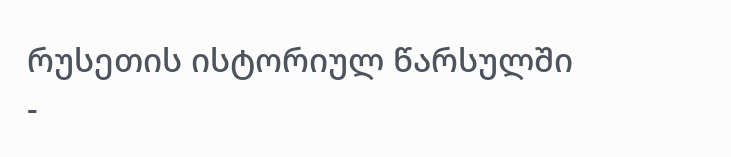რუსეთის ისტორიულ წარსულში -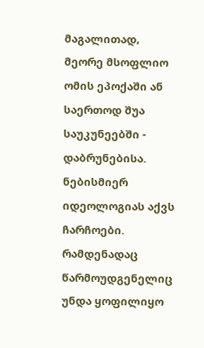მაგალითად, მეორე მსოფლიო ომის ეპოქაში ან საერთოდ შუა საუკუნეებში - დაბრუნებისა.
ნებისმიერ იდეოლოგიას აქვს ჩარჩოები. რამდენადაც წარმოუდგენელიც უნდა ყოფილიყო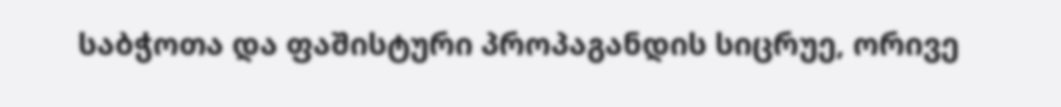საბჭოთა და ფაშისტური პროპაგანდის სიცრუე, ორივე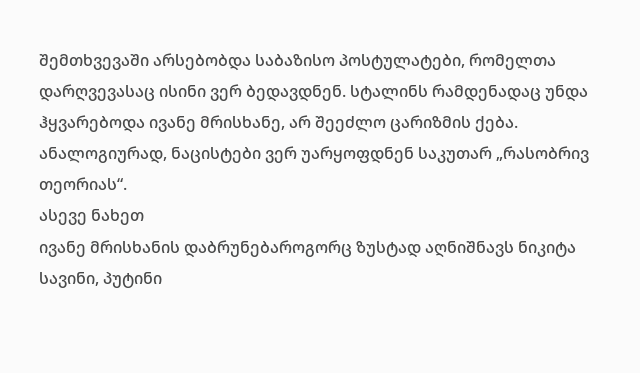შემთხვევაში არსებობდა საბაზისო პოსტულატები, რომელთა დარღვევასაც ისინი ვერ ბედავდნენ. სტალინს რამდენადაც უნდა ჰყვარებოდა ივანე მრისხანე, არ შეეძლო ცარიზმის ქება. ანალოგიურად, ნაცისტები ვერ უარყოფდნენ საკუთარ „რასობრივ თეორიას“.
ასევე ნახეთ
ივანე მრისხანის დაბრუნებაროგორც ზუსტად აღნიშნავს ნიკიტა სავინი, პუტინი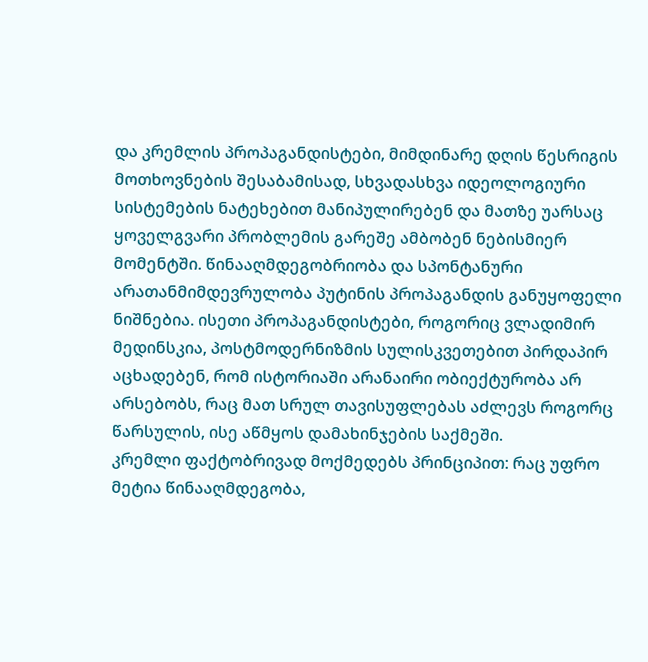და კრემლის პროპაგანდისტები, მიმდინარე დღის წესრიგის მოთხოვნების შესაბამისად, სხვადასხვა იდეოლოგიური სისტემების ნატეხებით მანიპულირებენ და მათზე უარსაც ყოველგვარი პრობლემის გარეშე ამბობენ ნებისმიერ მომენტში. წინააღმდეგობრიობა და სპონტანური არათანმიმდევრულობა პუტინის პროპაგანდის განუყოფელი ნიშნებია. ისეთი პროპაგანდისტები, როგორიც ვლადიმირ მედინსკია, პოსტმოდერნიზმის სულისკვეთებით პირდაპირ აცხადებენ, რომ ისტორიაში არანაირი ობიექტურობა არ არსებობს, რაც მათ სრულ თავისუფლებას აძლევს როგორც წარსულის, ისე აწმყოს დამახინჯების საქმეში.
კრემლი ფაქტობრივად მოქმედებს პრინციპით: რაც უფრო მეტია წინააღმდეგობა,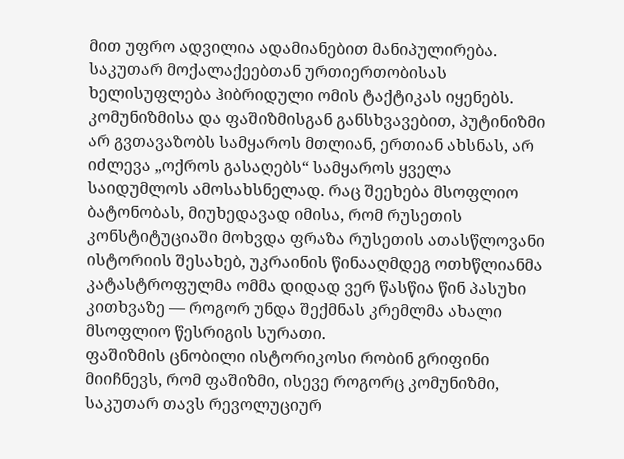მით უფრო ადვილია ადამიანებით მანიპულირება. საკუთარ მოქალაქეებთან ურთიერთობისას ხელისუფლება ჰიბრიდული ომის ტაქტიკას იყენებს. კომუნიზმისა და ფაშიზმისგან განსხვავებით, პუტინიზმი არ გვთავაზობს სამყაროს მთლიან, ერთიან ახსნას, არ იძლევა „ოქროს გასაღებს“ სამყაროს ყველა საიდუმლოს ამოსახსნელად. რაც შეეხება მსოფლიო ბატონობას, მიუხედავად იმისა, რომ რუსეთის კონსტიტუციაში მოხვდა ფრაზა რუსეთის ათასწლოვანი ისტორიის შესახებ, უკრაინის წინააღმდეგ ოთხწლიანმა კატასტროფულმა ომმა დიდად ვერ წასწია წინ პასუხი კითხვაზე — როგორ უნდა შექმნას კრემლმა ახალი მსოფლიო წესრიგის სურათი.
ფაშიზმის ცნობილი ისტორიკოსი რობინ გრიფინი მიიჩნევს, რომ ფაშიზმი, ისევე როგორც კომუნიზმი, საკუთარ თავს რევოლუციურ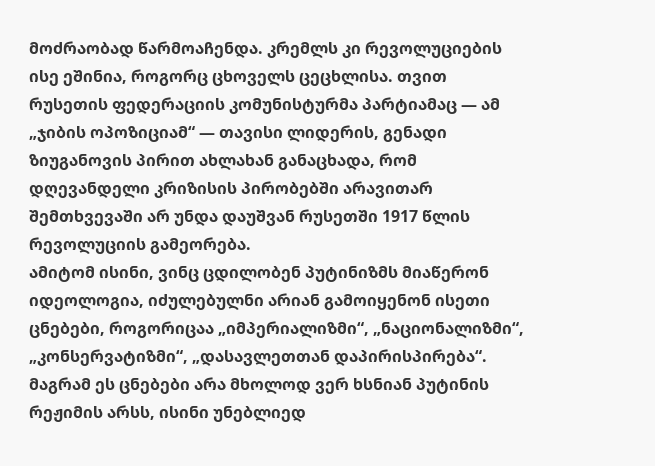მოძრაობად წარმოაჩენდა. კრემლს კი რევოლუციების ისე ეშინია, როგორც ცხოველს ცეცხლისა. თვით რუსეთის ფედერაციის კომუნისტურმა პარტიამაც — ამ „ჯიბის ოპოზიციამ“ — თავისი ლიდერის, გენადი ზიუგანოვის პირით ახლახან განაცხადა, რომ დღევანდელი კრიზისის პირობებში არავითარ შემთხვევაში არ უნდა დაუშვან რუსეთში 1917 წლის რევოლუციის გამეორება.
ამიტომ ისინი, ვინც ცდილობენ პუტინიზმს მიაწერონ იდეოლოგია, იძულებულნი არიან გამოიყენონ ისეთი ცნებები, როგორიცაა „იმპერიალიზმი“, „ნაციონალიზმი“, „კონსერვატიზმი“, „დასავლეთთან დაპირისპირება“. მაგრამ ეს ცნებები არა მხოლოდ ვერ ხსნიან პუტინის რეჟიმის არსს, ისინი უნებლიედ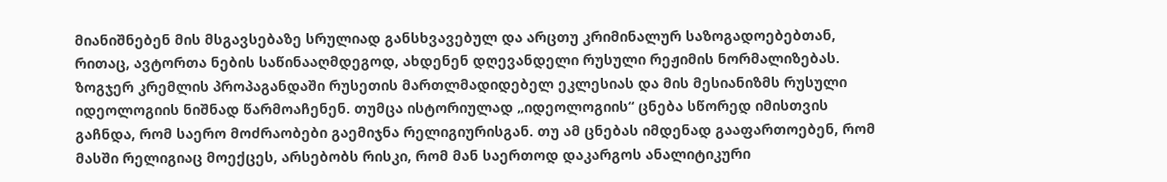მიანიშნებენ მის მსგავსებაზე სრულიად განსხვავებულ და არცთუ კრიმინალურ საზოგადოებებთან, რითაც, ავტორთა ნების საწინააღმდეგოდ, ახდენენ დღევანდელი რუსული რეჟიმის ნორმალიზებას.
ზოგჯერ კრემლის პროპაგანდაში რუსეთის მართლმადიდებელ ეკლესიას და მის მესიანიზმს რუსული იდეოლოგიის ნიშნად წარმოაჩენენ. თუმცა ისტორიულად „იდეოლოგიის“ ცნება სწორედ იმისთვის გაჩნდა, რომ საერო მოძრაობები გაემიჯნა რელიგიურისგან. თუ ამ ცნებას იმდენად გააფართოებენ, რომ მასში რელიგიაც მოექცეს, არსებობს რისკი, რომ მან საერთოდ დაკარგოს ანალიტიკური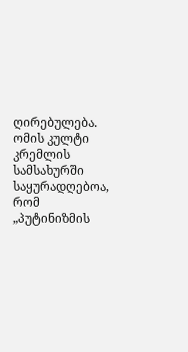ღირებულება.
ომის კულტი კრემლის სამსახურში
საყურადღებოა, რომ „პუტინიზმის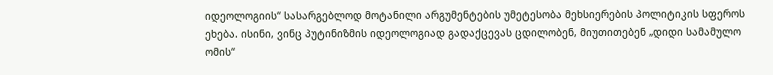იდეოლოგიის“ სასარგებლოდ მოტანილი არგუმენტების უმეტესობა მეხსიერების პოლიტიკის სფეროს ეხება. ისინი, ვინც პუტინიზმის იდეოლოგიად გადაქცევას ცდილობენ, მიუთითებენ „დიდი სამამულო ომის“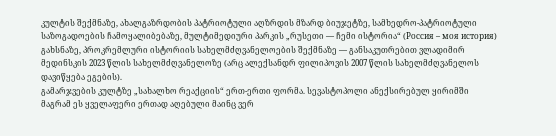კულტის შექმნაზე, ახალგაზრდობის პატრიოტული აღზრდის მზარდ ბიუჯეტზე, სამხედრო-პატრიოტული საზოგადოების ჩამოყალიბებაზე, მულტიმედიური პარკის „რუსეთი — ჩემი ისტორია“ (Россия – моя история) გახსნაზე, პროკრემლური ისტორიის სახელმძღვანელოების შექმნაზე — განსაკუთრებით ვლადიმირ მედინსკის 2023 წლის სახელმძღვანელოზე (არც ალექსანდრ ფილიპოვის 2007 წლის სახელმძღვანელოს დავიწყება ეგების).
გამარჯვების კულტზე „სახალხო რეაქციის“ ერთ-ერთი ფორმა. სევასტოპოლი ანექსირებულ ყირიმში
მაგრამ ეს ყველაფერი ერთად აღებული მაინც ვერ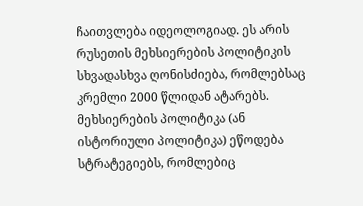ჩაითვლება იდეოლოგიად. ეს არის რუსეთის მეხსიერების პოლიტიკის სხვადასხვა ღონისძიება, რომლებსაც კრემლი 2000 წლიდან ატარებს. მეხსიერების პოლიტიკა (ან ისტორიული პოლიტიკა) ეწოდება სტრატეგიებს, რომლებიც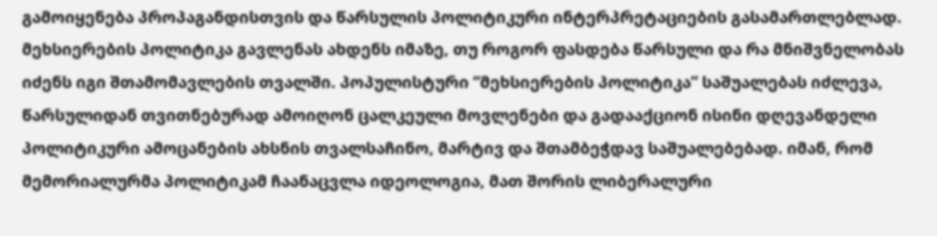გამოიყენება პროპაგანდისთვის და წარსულის პოლიტიკური ინტერპრეტაციების გასამართლებლად. მეხსიერების პოლიტიკა გავლენას ახდენს იმაზე, თუ როგორ ფასდება წარსული და რა მნიშვნელობას იძენს იგი შთამომავლების თვალში. პოპულისტური “მეხსიერების პოლიტიკა” საშუალებას იძლევა, წარსულიდან თვითნებურად ამოიღონ ცალკეული მოვლენები და გადააქციონ ისინი დღევანდელი პოლიტიკური ამოცანების ახსნის თვალსაჩინო, მარტივ და შთამბეჭდავ საშუალებებად. იმან, რომ მემორიალურმა პოლიტიკამ ჩაანაცვლა იდეოლოგია, მათ შორის ლიბერალური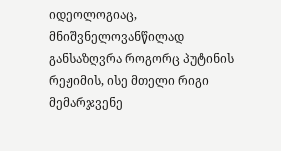იდეოლოგიაც, მნიშვნელოვანწილად განსაზღვრა როგორც პუტინის რეჟიმის, ისე მთელი რიგი მემარჯვენე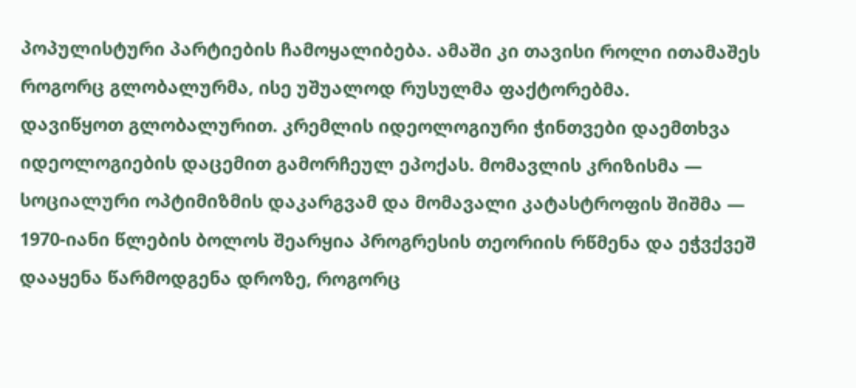პოპულისტური პარტიების ჩამოყალიბება. ამაში კი თავისი როლი ითამაშეს როგორც გლობალურმა, ისე უშუალოდ რუსულმა ფაქტორებმა.
დავიწყოთ გლობალურით. კრემლის იდეოლოგიური ჭინთვები დაემთხვა იდეოლოგიების დაცემით გამორჩეულ ეპოქას. მომავლის კრიზისმა — სოციალური ოპტიმიზმის დაკარგვამ და მომავალი კატასტროფის შიშმა — 1970-იანი წლების ბოლოს შეარყია პროგრესის თეორიის რწმენა და ეჭვქვეშ დააყენა წარმოდგენა დროზე, როგორც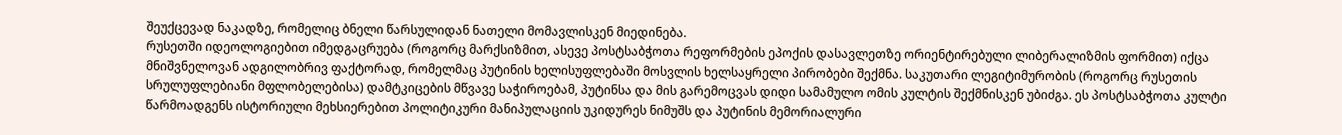შეუქცევად ნაკადზე, რომელიც ბნელი წარსულიდან ნათელი მომავლისკენ მიედინება.
რუსეთში იდეოლოგიებით იმედგაცრუება (როგორც მარქსიზმით, ასევე პოსტსაბჭოთა რეფორმების ეპოქის დასავლეთზე ორიენტირებული ლიბერალიზმის ფორმით) იქცა მნიშვნელოვან ადგილობრივ ფაქტორად, რომელმაც პუტინის ხელისუფლებაში მოსვლის ხელსაყრელი პირობები შექმნა. საკუთარი ლეგიტიმურობის (როგორც რუსეთის სრულუფლებიანი მფლობელებისა) დამტკიცების მწვავე საჭიროებამ, პუტინსა და მის გარემოცვას დიდი სამამულო ომის კულტის შექმნისკენ უბიძგა. ეს პოსტსაბჭოთა კულტი წარმოადგენს ისტორიული მეხსიერებით პოლიტიკური მანიპულაციის უკიდურეს ნიმუშს და პუტინის მემორიალური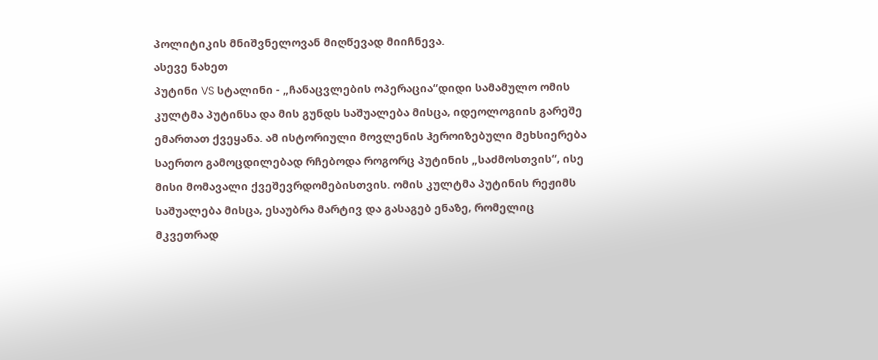პოლიტიკის მნიშვნელოვან მიღწევად მიიჩნევა.
ასევე ნახეთ
პუტინი VS სტალინი - „ჩანაცვლების ოპერაცია“დიდი სამამულო ომის კულტმა პუტინსა და მის გუნდს საშუალება მისცა, იდეოლოგიის გარეშე ემართათ ქვეყანა. ამ ისტორიული მოვლენის ჰეროიზებული მეხსიერება საერთო გამოცდილებად რჩებოდა როგორც პუტინის „საძმოსთვის“, ისე მისი მომავალი ქვეშევრდომებისთვის. ომის კულტმა პუტინის რეჟიმს საშუალება მისცა, ესაუბრა მარტივ და გასაგებ ენაზე, რომელიც მკვეთრად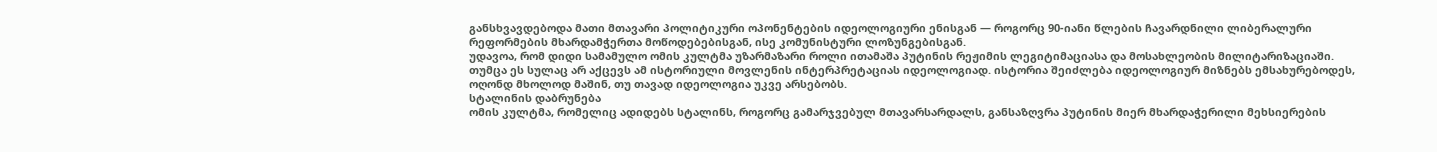განსხვავდებოდა მათი მთავარი პოლიტიკური ოპონენტების იდეოლოგიური ენისგან — როგორც 90-იანი წლების ჩავარდნილი ლიბერალური რეფორმების მხარდამჭერთა მოწოდებებისგან, ისე კომუნისტური ლოზუნგებისგან.
უდავოა, რომ დიდი სამამულო ომის კულტმა უზარმაზარი როლი ითამაშა პუტინის რეჟიმის ლეგიტიმაციასა და მოსახლეობის მილიტარიზაციაში. თუმცა ეს სულაც არ აქცევს ამ ისტორიული მოვლენის ინტერპრეტაციას იდეოლოგიად. ისტორია შეიძლება იდეოლოგიურ მიზნებს ემსახურებოდეს, ოღონდ მხოლოდ მაშინ, თუ თავად იდეოლოგია უკვე არსებობს.
სტალინის დაბრუნება
ომის კულტმა, რომელიც ადიდებს სტალინს, როგორც გამარჯვებულ მთავარსარდალს, განსაზღვრა პუტინის მიერ მხარდაჭერილი მეხსიერების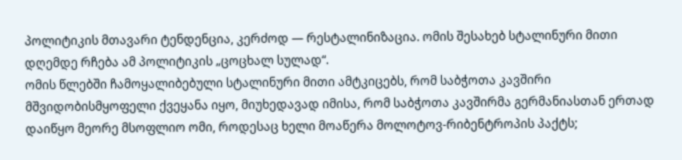პოლიტიკის მთავარი ტენდენცია, კერძოდ — რესტალინიზაცია. ომის შესახებ სტალინური მითი დღემდე რჩება ამ პოლიტიკის „ცოცხალ სულად“.
ომის წლებში ჩამოყალიბებული სტალინური მითი ამტკიცებს, რომ საბჭოთა კავშირი მშვიდობისმყოფელი ქვეყანა იყო, მიუხედავად იმისა, რომ საბჭოთა კავშირმა გერმანიასთან ერთად დაიწყო მეორე მსოფლიო ომი, როდესაც ხელი მოაწერა მოლოტოვ-რიბენტროპის პაქტს;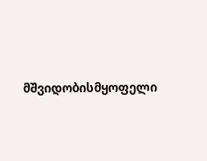მშვიდობისმყოფელი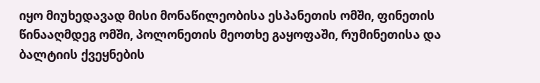იყო მიუხედავად მისი მონაწილეობისა ესპანეთის ომში, ფინეთის წინააღმდეგ ომში, პოლონეთის მეოთხე გაყოფაში, რუმინეთისა და ბალტიის ქვეყნების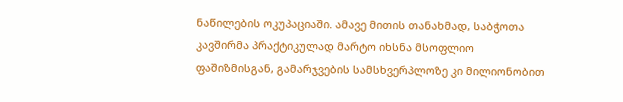ნაწილების ოკუპაციაში. ამავე მითის თანახმად, საბჭოთა კავშირმა პრაქტიკულად მარტო იხსნა მსოფლიო ფაშიზმისგან, გამარჯვების სამსხვერპლოზე კი მილიონობით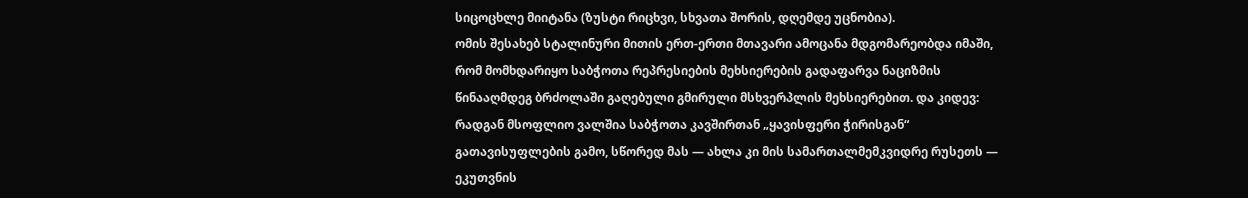სიცოცხლე მიიტანა (ზუსტი რიცხვი, სხვათა შორის, დღემდე უცნობია).
ომის შესახებ სტალინური მითის ერთ-ერთი მთავარი ამოცანა მდგომარეობდა იმაში, რომ მომხდარიყო საბჭოთა რეპრესიების მეხსიერების გადაფარვა ნაციზმის წინააღმდეგ ბრძოლაში გაღებული გმირული მსხვერპლის მეხსიერებით. და კიდევ: რადგან მსოფლიო ვალშია საბჭოთა კავშირთან „ყავისფერი ჭირისგან“ გათავისუფლების გამო, სწორედ მას — ახლა კი მის სამართალმემკვიდრე რუსეთს — ეკუთვნის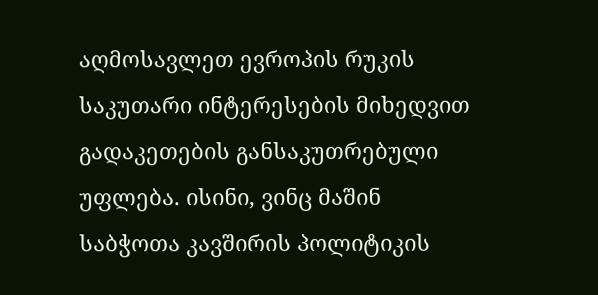აღმოსავლეთ ევროპის რუკის საკუთარი ინტერესების მიხედვით გადაკეთების განსაკუთრებული უფლება. ისინი, ვინც მაშინ საბჭოთა კავშირის პოლიტიკის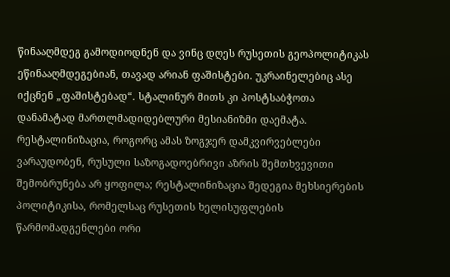წინააღმდეგ გამოდიოდნენ და ვინც დღეს რუსეთის გეოპოლიტიკას ეწინააღმდეგებიან, თავად არიან ფაშისტები. უკრაინელებიც ასე იქცნენ „ფაშისტებად“. სტალინურ მითს კი პოსტსაბჭოთა დანამატად მართლმადიდებლური მესიანიზმი დაემატა.
რესტალინიზაცია, როგორც ამას ზოგჯერ დამკვირვებლები ვარაუდობენ, რუსული საზოგადოებრივი აზრის შემთხვევითი შემობრუნება არ ყოფილა; რესტალინიზაცია შედეგია მეხსიერების პოლიტიკისა, რომელსაც რუსეთის ხელისუფლების წარმომადგენლები ორი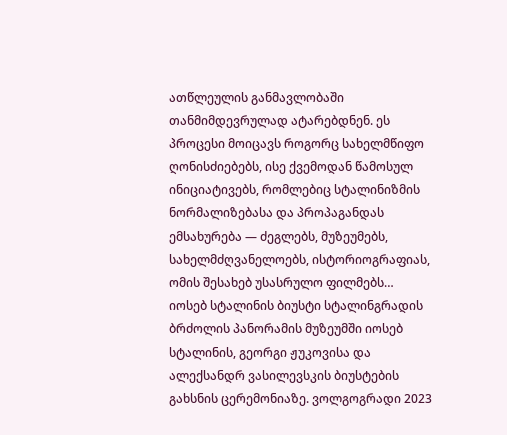ათწლეულის განმავლობაში თანმიმდევრულად ატარებდნენ. ეს პროცესი მოიცავს როგორც სახელმწიფო ღონისძიებებს, ისე ქვემოდან წამოსულ ინიციატივებს, რომლებიც სტალინიზმის ნორმალიზებასა და პროპაგანდას ემსახურება — ძეგლებს, მუზეუმებს, სახელმძღვანელოებს, ისტორიოგრაფიას, ომის შესახებ უსასრულო ფილმებს…
იოსებ სტალინის ბიუსტი სტალინგრადის ბრძოლის პანორამის მუზეუმში იოსებ სტალინის, გეორგი ჟუკოვისა და ალექსანდრ ვასილევსკის ბიუსტების გახსნის ცერემონიაზე. ვოლგოგრადი 2023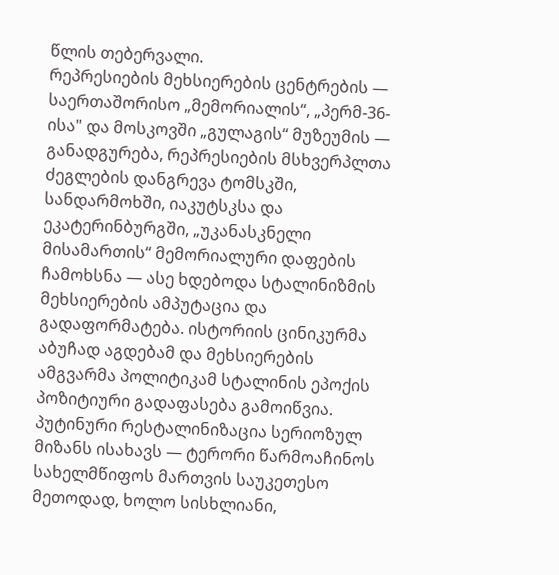წლის თებერვალი.
რეპრესიების მეხსიერების ცენტრების — საერთაშორისო „მემორიალის“, „პერმ-36-ისა" და მოსკოვში „გულაგის“ მუზეუმის — განადგურება, რეპრესიების მსხვერპლთა ძეგლების დანგრევა ტომსკში, სანდარმოხში, იაკუტსკსა და ეკატერინბურგში, „უკანასკნელი მისამართის“ მემორიალური დაფების ჩამოხსნა — ასე ხდებოდა სტალინიზმის მეხსიერების ამპუტაცია და გადაფორმატება. ისტორიის ცინიკურმა აბუჩად აგდებამ და მეხსიერების ამგვარმა პოლიტიკამ სტალინის ეპოქის პოზიტიური გადაფასება გამოიწვია.
პუტინური რესტალინიზაცია სერიოზულ მიზანს ისახავს — ტერორი წარმოაჩინოს სახელმწიფოს მართვის საუკეთესო მეთოდად, ხოლო სისხლიანი,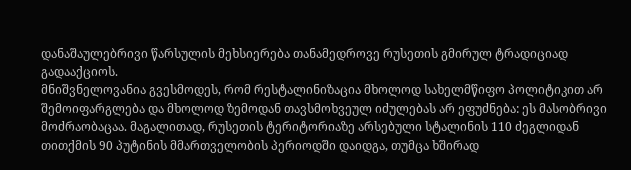დანაშაულებრივი წარსულის მეხსიერება თანამედროვე რუსეთის გმირულ ტრადიციად გადააქციოს.
მნიშვნელოვანია გვესმოდეს, რომ რესტალინიზაცია მხოლოდ სახელმწიფო პოლიტიკით არ შემოიფარგლება და მხოლოდ ზემოდან თავსმოხვეულ იძულებას არ ეფუძნება: ეს მასობრივი მოძრაობაცაა. მაგალითად, რუსეთის ტერიტორიაზე არსებული სტალინის 110 ძეგლიდან თითქმის 90 პუტინის მმართველობის პერიოდში დაიდგა, თუმცა ხშირად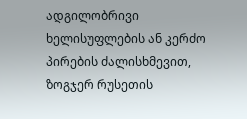ადგილობრივი ხელისუფლების ან კერძო პირების ძალისხმევით, ზოგჯერ რუსეთის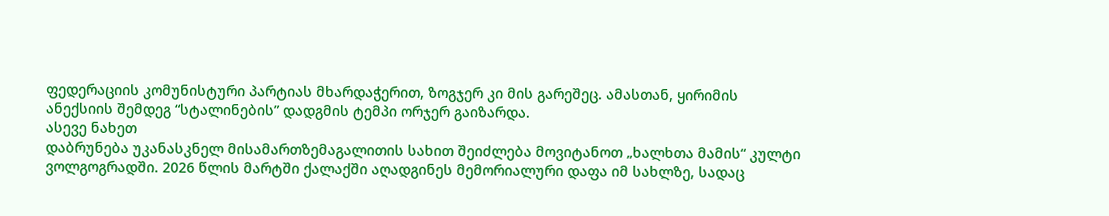ფედერაციის კომუნისტური პარტიას მხარდაჭერით, ზოგჯერ კი მის გარეშეც. ამასთან, ყირიმის ანექსიის შემდეგ “სტალინების” დადგმის ტემპი ორჯერ გაიზარდა.
ასევე ნახეთ
დაბრუნება უკანასკნელ მისამართზემაგალითის სახით შეიძლება მოვიტანოთ „ხალხთა მამის“ კულტი ვოლგოგრადში. 2026 წლის მარტში ქალაქში აღადგინეს მემორიალური დაფა იმ სახლზე, სადაც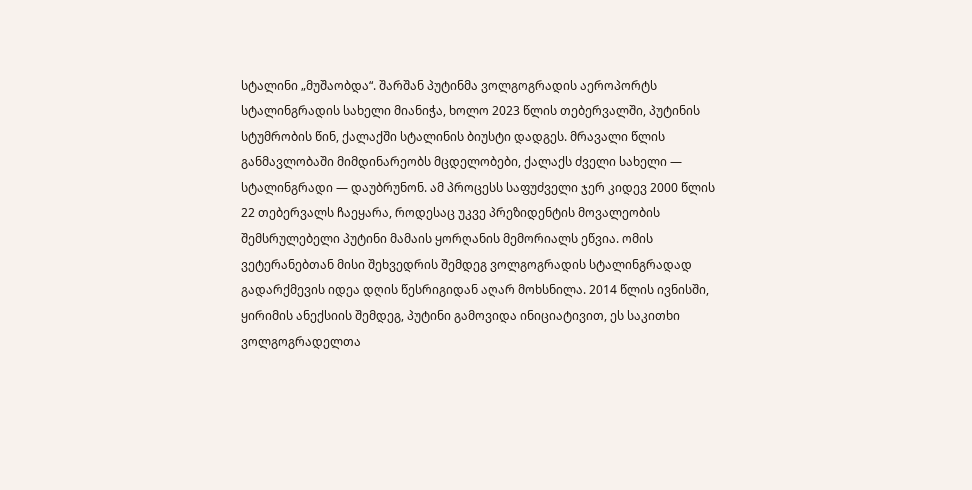სტალინი „მუშაობდა“. შარშან პუტინმა ვოლგოგრადის აეროპორტს სტალინგრადის სახელი მიანიჭა, ხოლო 2023 წლის თებერვალში, პუტინის სტუმრობის წინ, ქალაქში სტალინის ბიუსტი დადგეს. მრავალი წლის განმავლობაში მიმდინარეობს მცდელობები, ქალაქს ძველი სახელი — სტალინგრადი — დაუბრუნონ. ამ პროცესს საფუძველი ჯერ კიდევ 2000 წლის 22 თებერვალს ჩაეყარა, როდესაც უკვე პრეზიდენტის მოვალეობის შემსრულებელი პუტინი მამაის ყორღანის მემორიალს ეწვია. ომის ვეტერანებთან მისი შეხვედრის შემდეგ ვოლგოგრადის სტალინგრადად გადარქმევის იდეა დღის წესრიგიდან აღარ მოხსნილა. 2014 წლის ივნისში, ყირიმის ანექსიის შემდეგ, პუტინი გამოვიდა ინიციატივით, ეს საკითხი ვოლგოგრადელთა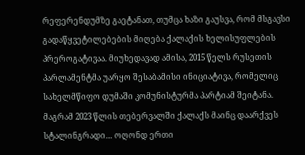რეფერენდუმზე გაეტანათ, თუმცა ხაზი გაუსვა, რომ მსგავსი გადაწყვეტილებების მიღება ქალაქის ხელისუფლების პრეროგატივაა. მიუხედავად ამისა, 2015 წელს რუსეთის პარლამენტმა უარყო შესაბამისი ინიციატივა, რომელიც სახელმწიფო დუმაში კომუნისტურმა პარტიამ შეიტანა. მაგრამ 2023 წლის თებერვალში ქალაქს მაინც დაარქვეს სტალინგრადი… ოღონდ ერთი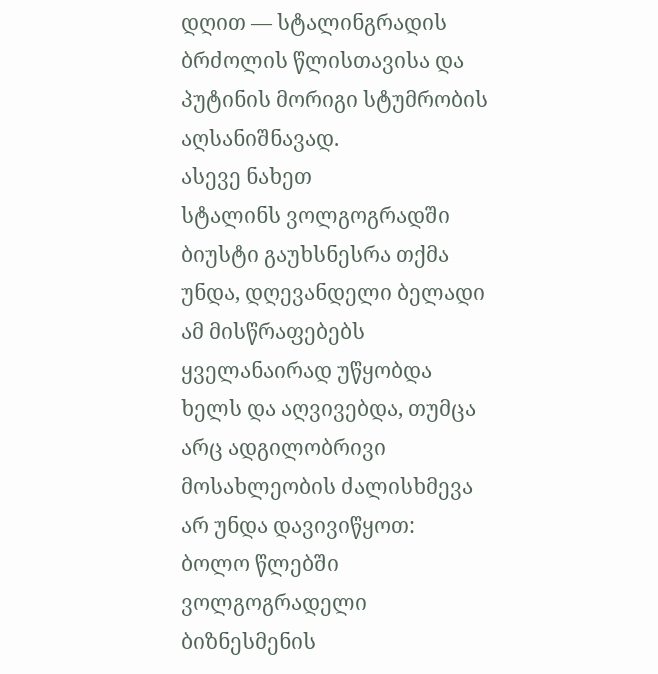დღით — სტალინგრადის ბრძოლის წლისთავისა და პუტინის მორიგი სტუმრობის აღსანიშნავად.
ასევე ნახეთ
სტალინს ვოლგოგრადში ბიუსტი გაუხსნესრა თქმა უნდა, დღევანდელი ბელადი ამ მისწრაფებებს ყველანაირად უწყობდა ხელს და აღვივებდა, თუმცა არც ადგილობრივი მოსახლეობის ძალისხმევა არ უნდა დავივიწყოთ: ბოლო წლებში ვოლგოგრადელი ბიზნესმენის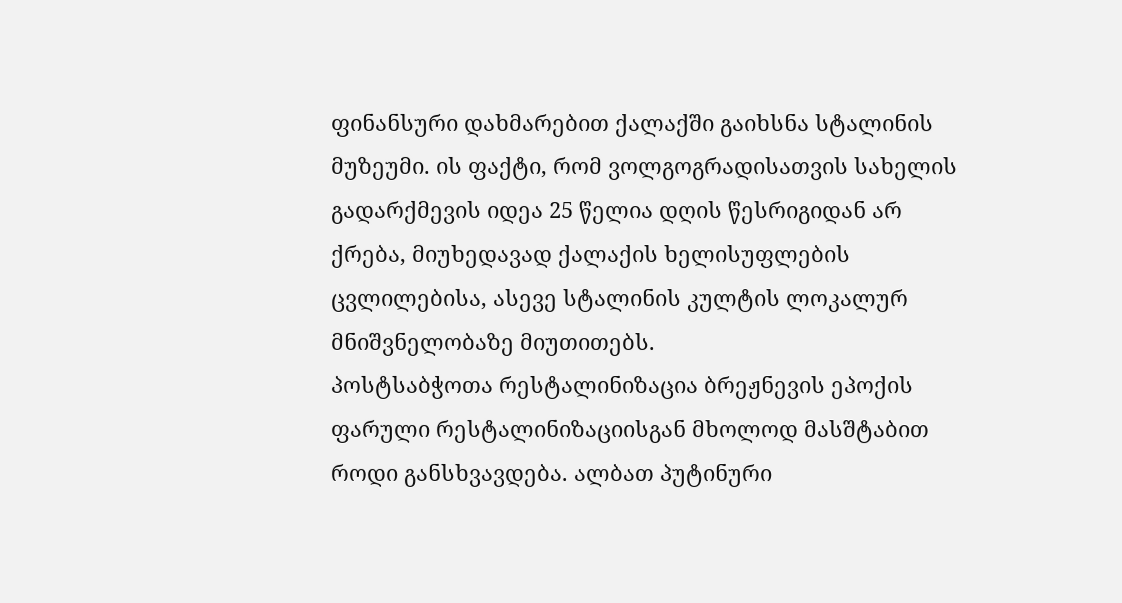ფინანსური დახმარებით ქალაქში გაიხსნა სტალინის მუზეუმი. ის ფაქტი, რომ ვოლგოგრადისათვის სახელის გადარქმევის იდეა 25 წელია დღის წესრიგიდან არ ქრება, მიუხედავად ქალაქის ხელისუფლების ცვლილებისა, ასევე სტალინის კულტის ლოკალურ მნიშვნელობაზე მიუთითებს.
პოსტსაბჭოთა რესტალინიზაცია ბრეჟნევის ეპოქის ფარული რესტალინიზაციისგან მხოლოდ მასშტაბით როდი განსხვავდება. ალბათ პუტინური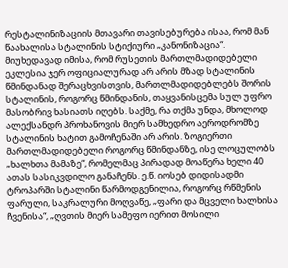რესტალინიზაციის მთავარი თავისებურება ისაა, რომ მან წაახალისა სტალინის სტიქიური „კანონიზაცია“. მიუხედავად იმისა, რომ რუსეთის მართლმადიდებელი ეკლესია ჯერ ოფიციალურად არ არის მზად სტალინის წმინდანად შერაცხვისთვის, მართლმადიდებლებს შორის სტალინის, როგორც წმინდანის, თაყვანისცემა სულ უფრო მასობრივ ხასიათს იღებს. საქმე, რა თქმა უნდა, მხოლოდ ალექსანდრ პროხანოვის მიერ სამხედრო აეროდრომზე სტალინის ხატით გამოჩენაში არ არის. ზოგიერთი მართლმადიდებელი როგორც წმინდანზე, ისე ლოცულობს „ხალხთა მამაზე“, რომელმაც პირადად მოაწერა ხელი 40 ათას სასიკვდილო განაჩენს. ე.წ. იოსებ დიდისადმი ტროპარში სტალინი წარმოდგენილია, როგორც რწმენის ფარული, საკრალური მოღვაწე, „ფარი და მცველი ხალხისა ჩვენისა“, „ღვთის მიერ სამეფო იერით მოსილი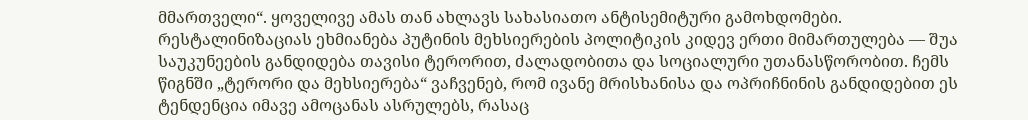მმართველი“. ყოველივე ამას თან ახლავს სახასიათო ანტისემიტური გამოხდომები.
რესტალინიზაციას ეხმიანება პუტინის მეხსიერების პოლიტიკის კიდევ ერთი მიმართულება — შუა საუკუნეების განდიდება თავისი ტერორით, ძალადობითა და სოციალური უთანასწორობით. ჩემს წიგნში „ტერორი და მეხსიერება“ ვაჩვენებ, რომ ივანე მრისხანისა და ოპრიჩნინის განდიდებით ეს ტენდენცია იმავე ამოცანას ასრულებს, რასაც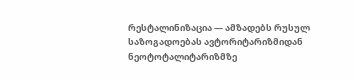რესტალინიზაცია — ამზადებს რუსულ საზოგადოებას ავტორიტარიზმიდან ნეოტოტალიტარიზმზე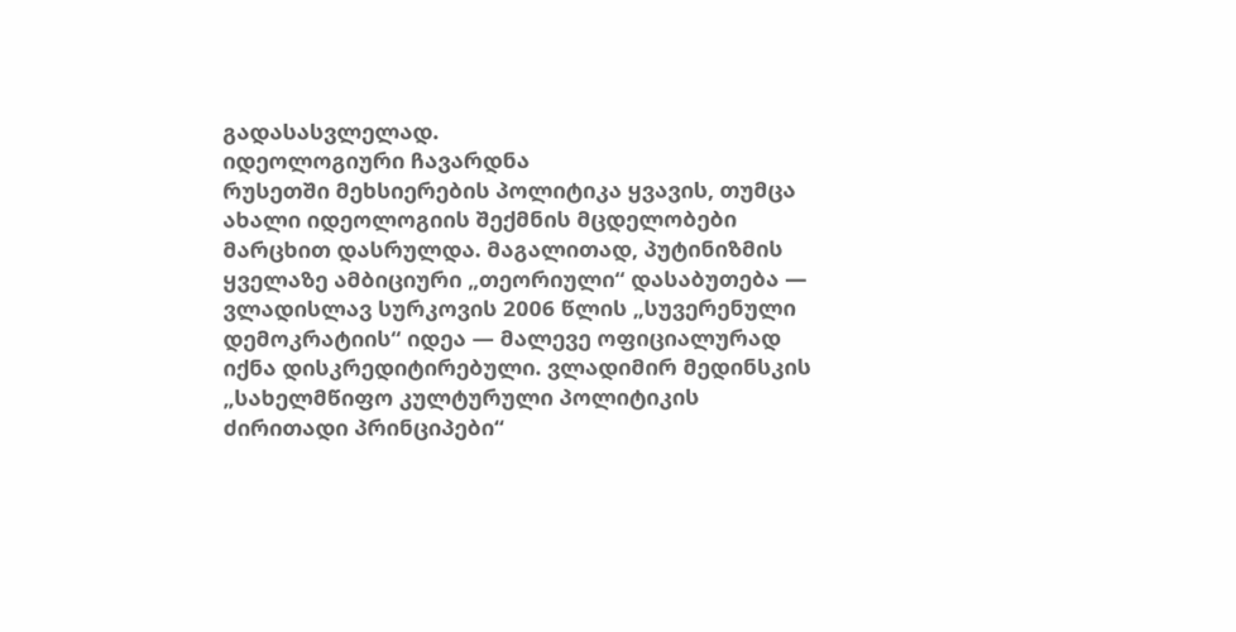გადასასვლელად.
იდეოლოგიური ჩავარდნა
რუსეთში მეხსიერების პოლიტიკა ყვავის, თუმცა ახალი იდეოლოგიის შექმნის მცდელობები მარცხით დასრულდა. მაგალითად, პუტინიზმის ყველაზე ამბიციური „თეორიული“ დასაბუთება — ვლადისლავ სურკოვის 2006 წლის „სუვერენული დემოკრატიის“ იდეა — მალევე ოფიციალურად იქნა დისკრედიტირებული. ვლადიმირ მედინსკის „სახელმწიფო კულტურული პოლიტიკის ძირითადი პრინციპები“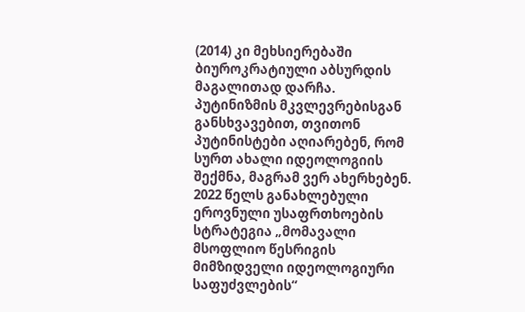(2014) კი მეხსიერებაში ბიუროკრატიული აბსურდის მაგალითად დარჩა.
პუტინიზმის მკვლევრებისგან განსხვავებით, თვითონ პუტინისტები აღიარებენ, რომ სურთ ახალი იდეოლოგიის შექმნა, მაგრამ ვერ ახერხებენ. 2022 წელს განახლებული ეროვნული უსაფრთხოების სტრატეგია „მომავალი მსოფლიო წესრიგის მიმზიდველი იდეოლოგიური საფუძვლების“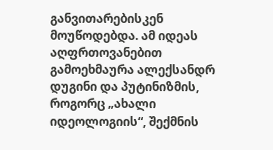განვითარებისკენ მოუწოდებდა. ამ იდეას აღფრთოვანებით გამოეხმაურა ალექსანდრ დუგინი და პუტინიზმის, როგორც „ახალი იდეოლოგიის“, შექმნის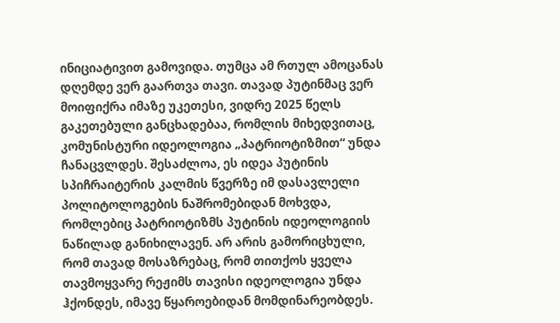ინიციატივით გამოვიდა. თუმცა ამ რთულ ამოცანას დღემდე ვერ გაართვა თავი. თავად პუტინმაც ვერ მოიფიქრა იმაზე უკეთესი, ვიდრე 2025 წელს გაკეთებული განცხადებაა, რომლის მიხედვითაც, კომუნისტური იდეოლოგია „პატრიოტიზმით“ უნდა ჩანაცვლდეს. შესაძლოა, ეს იდეა პუტინის სპიჩრაიტერის კალმის წვერზე იმ დასავლელი პოლიტოლოგების ნაშრომებიდან მოხვდა, რომლებიც პატრიოტიზმს პუტინის იდეოლოგიის ნაწილად განიხილავენ. არ არის გამორიცხული, რომ თავად მოსაზრებაც, რომ თითქოს ყველა თავმოყვარე რეჟიმს თავისი იდეოლოგია უნდა ჰქონდეს, იმავე წყაროებიდან მომდინარეობდეს.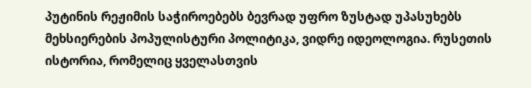პუტინის რეჟიმის საჭიროებებს ბევრად უფრო ზუსტად უპასუხებს მეხსიერების პოპულისტური პოლიტიკა, ვიდრე იდეოლოგია. რუსეთის ისტორია, რომელიც ყველასთვის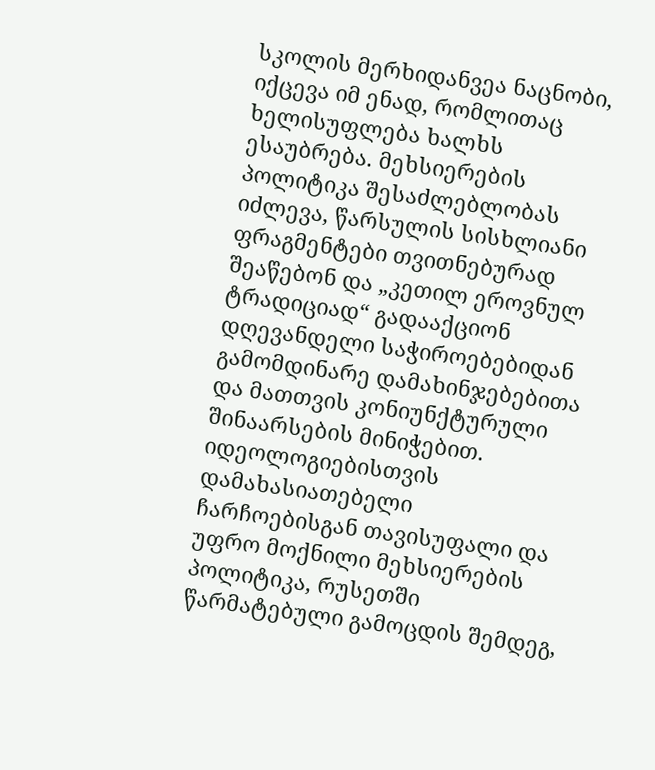სკოლის მერხიდანვეა ნაცნობი, იქცევა იმ ენად, რომლითაც ხელისუფლება ხალხს ესაუბრება. მეხსიერების პოლიტიკა შესაძლებლობას იძლევა, წარსულის სისხლიანი ფრაგმენტები თვითნებურად შეაწებონ და „კეთილ ეროვნულ ტრადიციად“ გადააქციონ დღევანდელი საჭიროებებიდან გამომდინარე დამახინჯებებითა და მათთვის კონიუნქტურული შინაარსების მინიჭებით. იდეოლოგიებისთვის დამახასიათებელი ჩარჩოებისგან თავისუფალი და უფრო მოქნილი მეხსიერების პოლიტიკა, რუსეთში წარმატებული გამოცდის შემდეგ,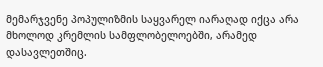მემარჯვენე პოპულიზმის საყვარელ იარაღად იქცა არა მხოლოდ კრემლის სამფლობელოებში, არამედ დასავლეთშიც.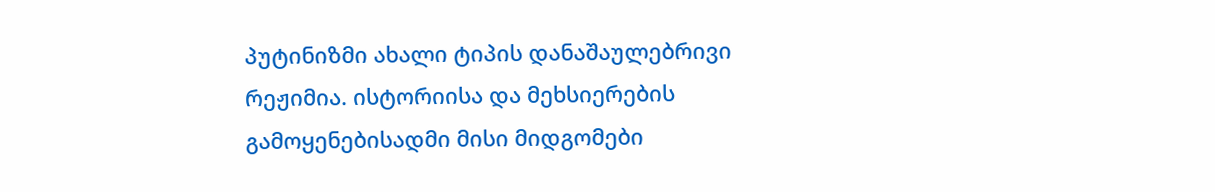პუტინიზმი ახალი ტიპის დანაშაულებრივი რეჟიმია. ისტორიისა და მეხსიერების გამოყენებისადმი მისი მიდგომები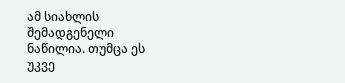ამ სიახლის შემადგენელი ნაწილია. თუმცა ეს უკვე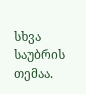სხვა საუბრის თემაა.